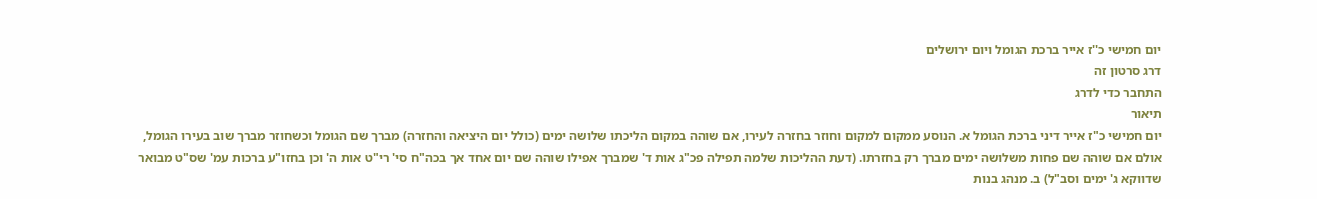יום חמישי כ''ז אייר ברכת הגומל ויום ירושלים
דרג סרטון זה
התחבר כדי לדרג
תיאור
יום חמישי כ"ז אייר דיני ברכת הגומל א. הנוסע ממקום למקום וחוזר בחזרה לעירו, אם שוהה במקום הליכתו שלושה ימים (כולל יום היציאה והחזרה) מברך שם הגומל וכשחוזר מברך שוב בעירו הגומל, אולם אם שוהה שם פחות משלושה ימים מברך רק בחזרתו. (דעת ההליכות שלמה תפילה פכ"ג אות ד' שמברך אפילו שוהה שם יום אחד אך בכה"ח סי' רי"ט אות ה' וכן בחזו"ע ברכות עמ' שס"ט מבואר שדווקא ג' ימים וסב"ל) ב. מנהג בנות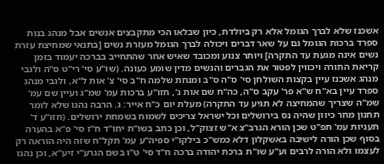אשכנז שלא לברך הגומל אלא רק ביולדת, כיון שבלאו הכי מתקבצים אנשים אבל מנהג בנות ספרד ברכות הגומל גם על שאר דברים ויכולה לברך הגומל מעזרת נשים [בתנאי שמחיצת עזרת נשים אינה מגעת עד התקרה] ויותר צנוע ומכובד שאיש אחר שהתחייב בברכה יעמוד בזמן קריאת התורה ויכווין לפטור את הגברים והנשים מדין שומע כעונה. (שו"ע סי' רי"ט ס"ה ולגבי מנהג אשכנז עיין בקצות השולחן סי' ס"ה ס"ב ומנחת שלמה ח"ב סי' צ' אות ל"א, ולגבי מנהג ספרד עיין בא"ח ש"א פר' עקב ס"ה, כה"ח שם אות ג', חזו"ע ברכות עמ' שמ"ג ועיין שם עמ' שמ"ה שצריך שהמחיצה לא תגיע עד התקרה) מעלת יום כ"ח אייר: ג. הרבה נהגו שלא לומר תחנון מחר כיוון שהיה נס בירושלים וכל ישראל צריכים לשמוח בשמחת ירושלים. (חזו"ע ד' תעניות עמ' תפ"ט שכן הורא הגרב"צ א"ש זצוק"ל, וכן כתב בשו"ת יחו"ד ח"ז סי' פ"א בהערה בסוף שכן הורה לישיבה באשקלון דלא כמש"כ בילקו"י ספיה"ע עמ' תקל"ח שזה היה הוראה רק לעצמו ולא הורה לרבים וע"ע שו"ת ברכת יהודה ברכה ח"ד סי' ט"ו בשם הגרע"י זיע"א, וכן נהגו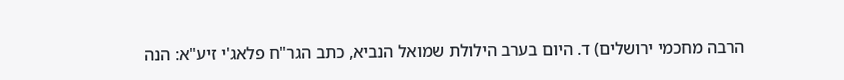הרבה מחכמי ירושלים) ד. היום בערב הילולת שמואל הנביא, כתב הגר"ח פלאג'י זיע"א: הנה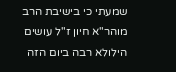שמעתי כי בישיבת הרב מוהר"א חיון ז"ל עושים הילולא רבה ביום הזה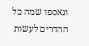ונאספו שמה כל ההדרים לעשות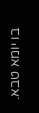בו יומא טבא.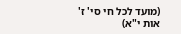(מועד לכל חי סי' ז' אות י"א)